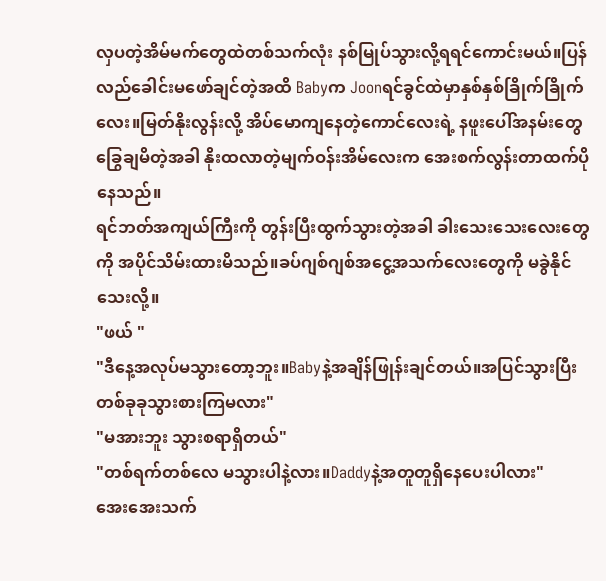လှပတဲ့အိမ်မက်တွေထဲတစ်သက်လုံး နစ်မြုပ်သွားလို့ရရင်ကောင်းမယ်။ပြန်လည်ခေါင်းမဖော်ချင်တဲ့အထိ Babyက Joonရင်ခွင်ထဲမှာနှစ်နှစ်ခြိုက်ခြိုက်လေး။မြတ်နိုးလွန်းလို့ အိပ်မောကျနေတဲ့ကောင်လေးရဲ့ နဖူးပေါ်အနမ်းတွေခြွေချမိတဲ့အခါ နိုးထလာတဲ့မျက်ဝန်းအိမ်လေးက အေးစက်လွန်းတာထက်ပိုနေသည်။
ရင်ဘတ်အကျယ်ကြီးကို တွန်းပြီးထွက်သွားတဲ့အခါ ခါးသေးသေးလေးတွေကို အပိုင်သိမ်းထားမိသည်။ခပ်ဂျစ်ဂျစ်အငွေ့အသက်လေးတွေကို မခွဲနိုင်သေးလို့။
"ဖယ် "
"ဒီနေ့အလုပ်မသွားတော့ဘူး။Babyနဲ့အချိန်ဖြုန်းချင်တယ်။အပြင်သွားပြီး တစ်ခုခုသွားစားကြမလား"
"မအားဘူး သွားစရာရှိတယ်"
"တစ်ရက်တစ်လေ မသွားပါနဲ့လား။Daddyနဲ့အတူတူရှိနေပေးပါလား"
အေးအေးသက်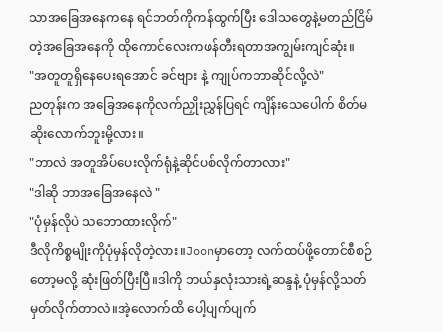သာအခြေအနေကနေ ရင်ဘတ်ကိုကန်ထွက်ပြီး ဒေါသတွေနဲ့မတည်ငြိမ်တဲ့အခြေအနေကို ထိုကောင်လေးကဖန်တီးရတာအကျွမ်းကျင်ဆုံး။
"အတူတူရှိနေပေးရအောင် ခင်ဗျား နဲ့ ကျုပ်ကဘာဆိုင်လို့လဲ"
ညတုန်းက အခြေအနေကိုလက်ညှိုးညွှန်ပြရင် ကျိန်းသေပေါက် စိတ်မဆိုးလောက်ဘူးမို့လား။
"ဘာလဲ အတူအိပ်ပေးလိုက်ရုံနဲ့ဆိုင်ပစ်လိုက်တာလား"
"ဒါဆို ဘာအခြေအနေလဲ "
"ပုံမှန်လိုပဲ သဘောထားလိုက်"
ဒီလိုကိစ္စမျိုးကိုပုံမှန်လိုတဲ့လား။Joonမှာတော့ လက်ထပ်ဖို့တောင်စီစဉ်တော့မလို့ ဆုံးဖြတ်ပြီးပြီ။ဒါကို ဘယ်နှလုံးသားရဲ့ဆန္ဒနဲ့ ပုံမှန်လို့သတ်မှတ်လိုက်တာလဲ။အဲ့လောက်ထိ ပေါ့ပျက်ပျက်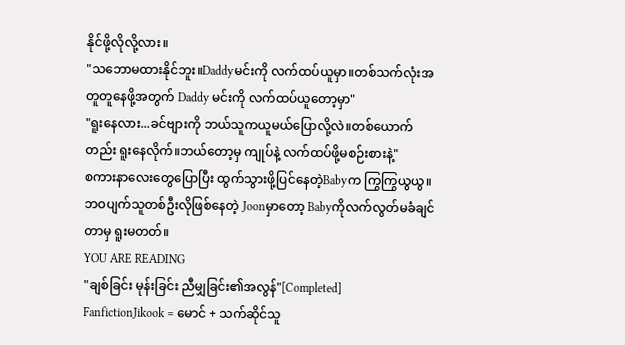နိုင်ဖို့လိုလို့လား။
"သဘောမထားနိုင်ဘူး။Daddyမင်းကို လက်ထပ်ယူမှာ။တစ်သက်လုံးအတူတူနေဖို့အတွက် Daddy မင်းကို လက်ထပ်ယူတော့မှာ"
"ရူးနေလား...ခင်ဗျားကို ဘယ်သူကယူမယ်ပြောလို့လဲ။တစ်ယောက်တည်း ရူးနေလိုက်။ဘယ်တော့မှ ကျုပ်နဲ့ လက်ထပ်ဖို့မစဉ်းစားနဲ့"
စကားနာလေးတွေပြောပြီး ထွက်သွားဖို့ပြင်နေတဲ့Babyက ကြွကြွယွယွ။ဘဝပျက်သူတစ်ဦးလိုဖြစ်နေတဲ့ Joonမှာတော့ Babyကိုလက်လွတ်မခံချင်တာမှ ရူးမတတ်။
YOU ARE READING
"ချစ်ခြင်း မုန်းခြင်း ညီမျှခြင်း၏အလွန်"[Completed]
FanfictionJikook = မောင် + သက်ဆိုင်သူ